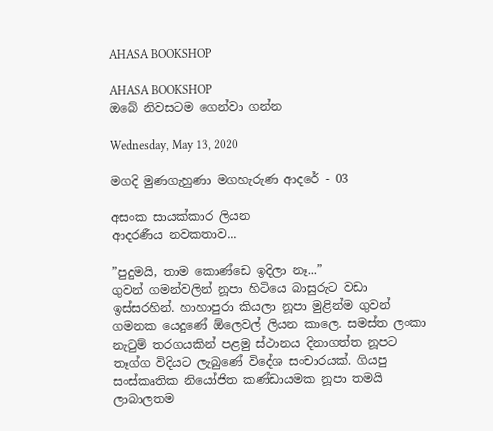AHASA BOOKSHOP

AHASA BOOKSHOP
ඔබේ නිවසටම ගෙන්වා ගන්න

Wednesday, May 13, 2020

මගදි මුණගැහුණා මගහැරුණ ආදරේ - 03

අසංක සායක්කාර ලියන
ආදරණීය නවකතාව...

”පුදුමයි, තාම කොණ්ඩෙ ඉදිලා නෑ...”
ගුවන් ගමන්වලින් නූපා හිටියෙ බාසුරුට වඩා ඉස්සරහින්. හාහාපුරා කියලා නූපා මුළින්ම ගුවන් ගමනක යෙදුණේ ඕලෙවල් ලියන කාලෙ. සමස්ත ලංකා නැටුම් තරගයකින් පළමු ස්ථානය දිනාගත්ත නූපට තෑග්ග විදියට ලැබුණේ විදේශ සංචාරයක්. ගියපු සංස්කෘතික නියෝජිත කණ්ඩායමක නූපා තමයි ලාබාලතම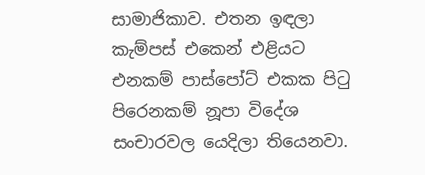සාමාජිකාව. එතන ඉඳලා කැම්පස් එකෙන් එළියට එනකම් පාස්පෝට් එකක පිටු පිරෙනකම් නූපා විදේශ සංචාරවල යෙදිලා තියෙනවා.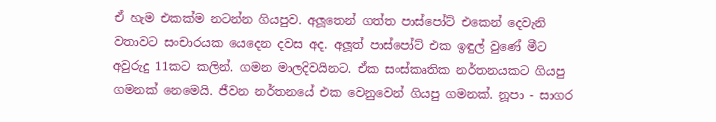ඒ හැම එකක්ම නටන්න ගියපුව. අලූතෙන් ගත්ත පාස්පෝට් එකෙන් දෙවැනි වතාවට සංචාරයක යෙදෙන දවස අද. අලූත් පාස්පෝට් එක ඉඳුල් වුණේ මීට අවුරුදු 11කට කලින්. ගමන මාලදිවයිනට. ඒක සංස්කෘතික නර්තනයකට ගියපු ගමනක් නෙමෙයි. ජීවන නර්තනයේ එක වෙනුවෙන් ගියපු ගමනක්. නූපා - සාගර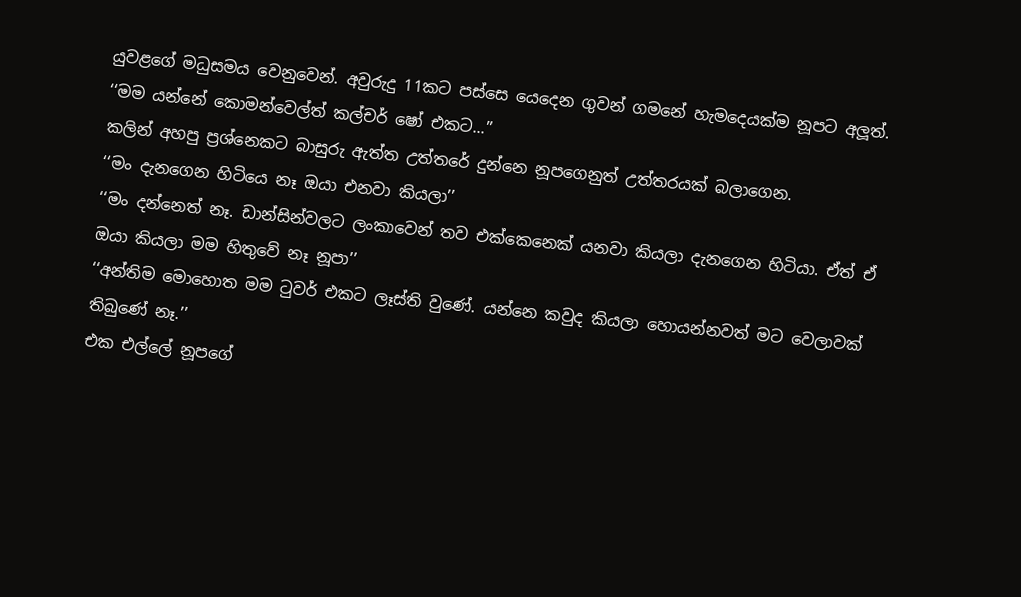යුවළගේ මධුසමය වෙනුවෙන්. අවුරුදු 11කට පස්සෙ යෙදෙන ගුවන් ගමනේ හැමදෙයක්ම නූපට අලූත්.
‘‘මම යන්නේ කොමන්වෙල්ත් කල්චර් ෂෝ එකට...’’
කලින් අහපු ප්‍රශ්නෙකට බාසුරු ඇත්ත උත්තරේ දුන්නෙ නූපගෙනුත් උත්තරයක් බලාගෙන.
‘‘මං දැනගෙන හිටියෙ නෑ ඔයා එනවා කියලා’’
‘‘මං දන්නෙත් නෑ. ඩාන්සින්වලට ලංකාවෙන් තව එක්කෙනෙක් යනවා කියලා දැනගෙන හිටියා. ඒත් ඒ ඔයා කියලා මම හිතුවේ නෑ නූපා’’
‘‘අන්තිම මොහොත මම ටුවර් එකට ලෑස්ති වුණේ. යන්නෙ කවුද කියලා හොයන්නවත් මට වෙලාවක් තිබුණේ නෑ.’’
එක එල්ලේ නූපගේ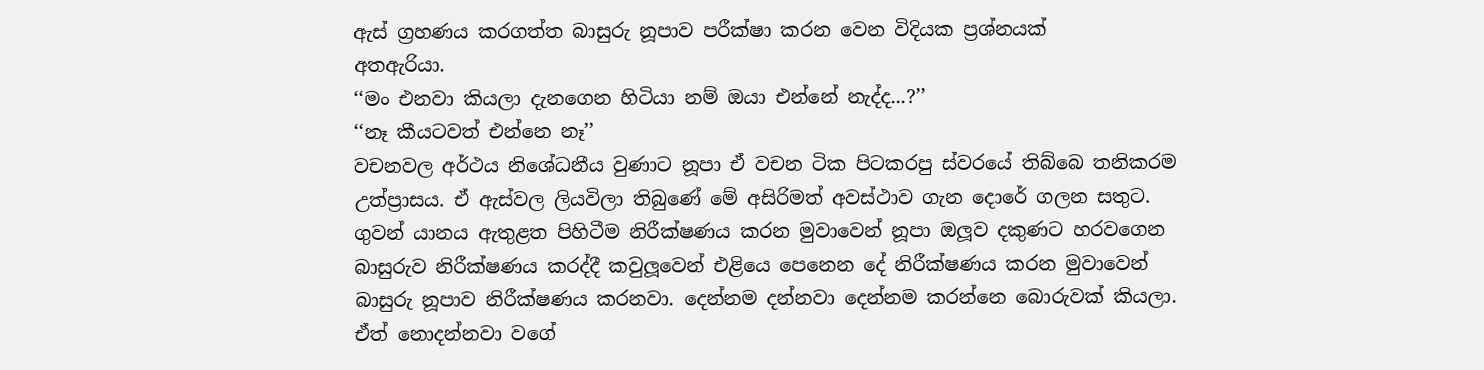ඇස් ග්‍රහණය කරගත්ත බාසුරු නූපාව පරීක්ෂා කරන වෙන විදියක ප්‍රශ්නයක්
අතඇරියා.
‘‘මං එනවා කියලා දැනගෙන හිටියා නම් ඔයා එන්නේ නැද්ද...?’’
‘‘නෑ කීයටවත් එන්නෙ නෑ’’
වචනවල අර්ථය නිශේධනීය වුණාට නූපා ඒ වචන ටික පිටකරපු ස්වරයේ තිබ්බෙ තනිකරම උත්ප්‍රාසය. ඒ ඇස්වල ලියවිලා තිබුණේ මේ අසිරිමත් අවස්ථාව ගැන දොරේ ගලන සතුට.
ගුවන් යානය ඇතුළත පිහිටීම නිරීක්ෂණය කරන මුවාවෙන් නූපා ඔලූව දකුණට හරවගෙන බාසුරුව නිරීක්ෂණය කරද්දී කවුලූවෙන් එළියෙ පෙනෙන දේ නිරීක්ෂණය කරන මුවාවෙන් බාසුරු නූපාව නිරීක්ෂණය කරනවා. දෙන්නම දන්නවා දෙන්නම කරන්නෙ බොරුවක් කියලා. ඒත් නොදන්නවා වගේ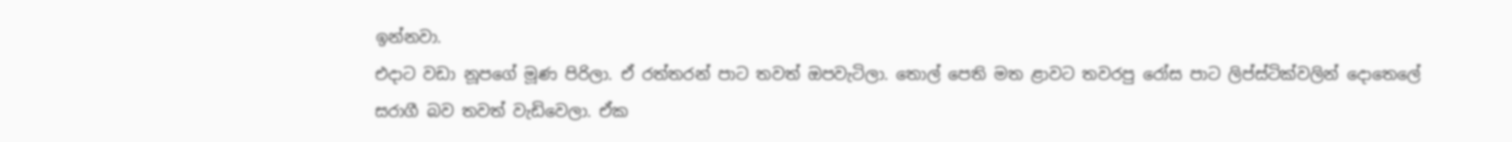ඉන්නවා.
එදාට වඩා නූපගේ මූණ පිරිලා. ඒ රත්තරන් පාට තවත් ඔපවැටිලා. තොල් පෙති මත ළාවට තවරපු රෝස පාට ලිප්ස්ටික්වලින් දොතෙලේ සරාගී බව තවත් වැඩිවෙලා. ඒක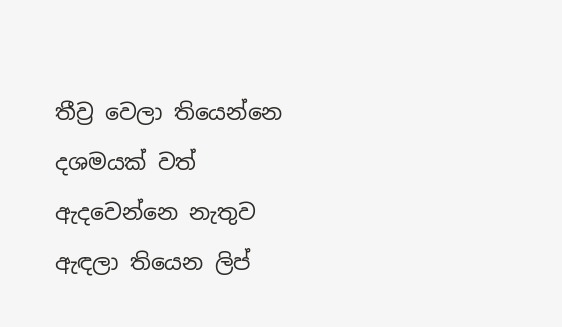තීව්‍ර වෙලා තියෙන්නෙ දශමයක් වත් ඇදවෙන්නෙ නැතුව ඇඳලා තියෙන ලිප්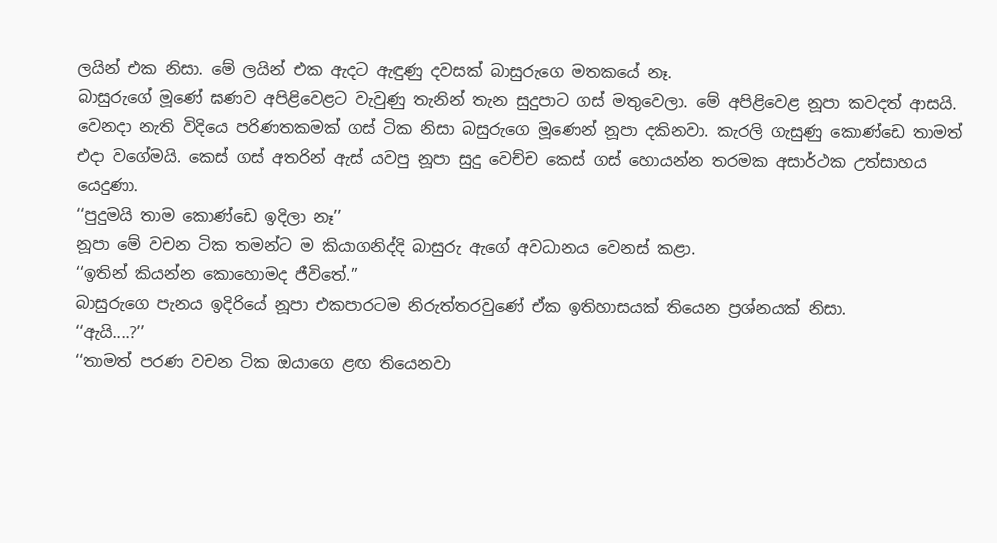ලයින් එක නිසා. මේ ලයින් එක ඇදට ඇඳුණු දවසක් බාසුරුගෙ මතකයේ නෑ.
බාසුරුගේ මූණේ ඝණව අපිළිවෙළට වැවුණු තැනින් තැන සුදුපාට ගස් මතුවෙලා. මේ අපිළිවෙළ නූපා කවදත් ආසයි. වෙනදා නැති විදියෙ පරිණතකමක් ගස් ටික නිසා බසුරුගෙ මූණෙන් නූපා දකිනවා. කැරලි ගැසුණු කොණ්ඩෙ තාමත් එදා වගේමයි. කෙස් ගස් අතරින් ඇස් යවපු නූපා සුදු වෙච්ච කෙස් ගස් හොයන්න තරමක අසාර්ථක උත්සාහය යෙදුණා.
‘‘පුදුමයි තාම කොණ්ඩෙ ඉදිලා නෑ’’
නූපා මේ වචන ටික තමන්ට ම කියාගනිද්දි බාසුරු ඇගේ අවධානය වෙනස් කළා.
‘‘ඉතින් කියන්න කොහොමද ජීවිතේ.’’
බාසුරුගෙ පැනය ඉදිරියේ නූපා එකපාරටම නිරුත්තරවුණේ ඒක ඉතිහාසයක් තියෙන ප්‍රශ්නයක් නිසා.
‘‘ඇයි....?’’
‘‘තාමත් පරණ වචන ටික ඔයාගෙ ළඟ තියෙනවා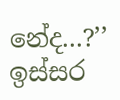නේද...?’’
ඉස්සර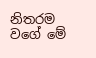නිතරම වගේ මේ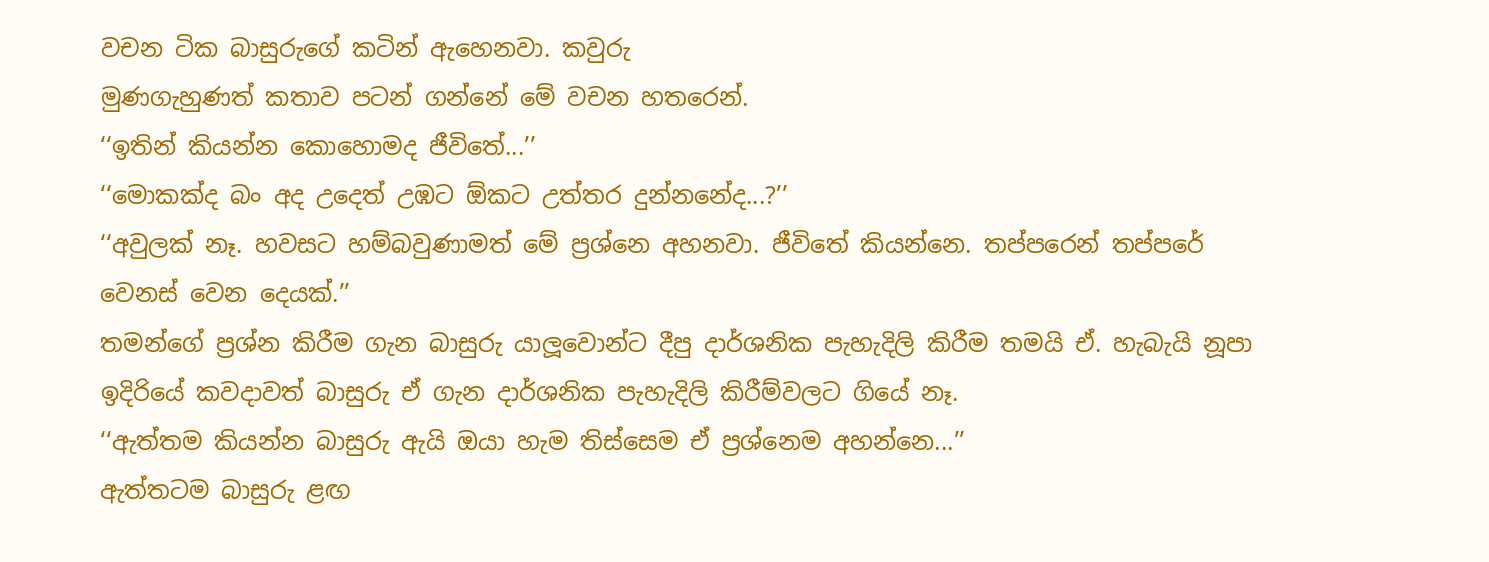වචන ටික බාසුරුගේ කටින් ඇහෙනවා. කවුරු
මුණගැහුණත් කතාව පටන් ගන්නේ මේ වචන හතරෙන්.
‘‘ඉතින් කියන්න කොහොමද ජීවිතේ...’’
‘‘මොකක්ද බං අද උදෙත් උඹට ඕකට උත්තර දුන්නනේද...?’’
‘‘අවුලක් නෑ. හවසට හම්බවුණාමත් මේ ප්‍රශ්නෙ අහනවා. ජීවිතේ කියන්නෙ. තප්පරෙන් තප්පරේ වෙනස් වෙන දෙයක්.’’
තමන්ගේ ප්‍රශ්න කිරීම ගැන බාසුරු යාලූවොන්ට දීපු දාර්ශනික පැහැදිලි කිරීම තමයි ඒ. හැබැයි නූපා ඉදිරියේ කවදාවත් බාසුරු ඒ ගැන දාර්ශනික පැහැදිලි කිරීම්වලට ගියේ නෑ.
‘‘ඇත්තම කියන්න බාසුරු ඇයි ඔයා හැම තිස්සෙම ඒ ප්‍රශ්නෙම අහන්නෙ...’’
ඇත්තටම බාසුරු ළඟ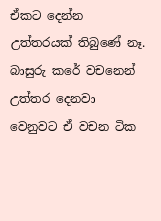ඒකට දෙන්න උත්තරයක් තිබුණේ නෑ. බාසුරු කරේ වචනෙන් උත්තර දෙනවා වෙනුවට ඒ වචන ටික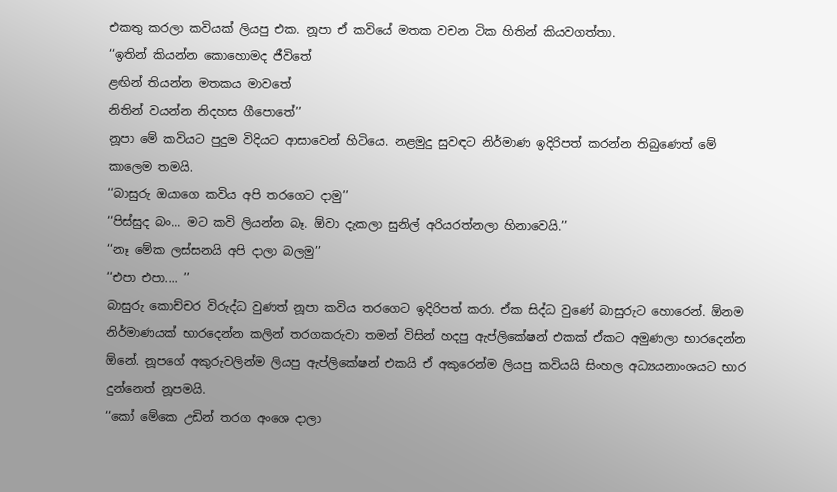එකතු කරලා කවියක් ලියපු එක. නූපා ඒ කවියේ මතක වචන ටික හිතින් කියවගත්තා.
‘‘ඉතින් කියන්න කොහොමද ජීවිතේ
ළඟින් තියන්න මතකය මාවතේ
නිතින් වයන්න නිදහස ගීපොතේ’’
නූපා මේ කවියට පුදුම විදියට ආසාවෙන් හිටියෙ. නළමුදු සුවඳට නිර්මාණ ඉදිරිපත් කරන්න තිබුණෙත් මේ කාලෙම තමයි.
‘‘බාසුරු ඔයාගෙ කවිය අපි තරගෙට දාමු’’
‘‘පිස්සුද බං... මට කවි ලියන්න බෑ. ඕවා දැකලා සුනිල් අරියරත්නලා හිනාවෙයි.’’
‘‘නෑ මේක ලස්සනයි අපි දාලා බලමු’’
‘‘එපා එපා.... ’’
බාසුරු කොච්චර විරුද්ධ වුණත් නූපා කවිය තරගෙට ඉදිරිපත් කරා. ඒක සිද්ධ වුණේ බාසුරුට හොරෙන්. ඕනම නිර්මාණයක් භාරදෙන්න කලින් තරගකරුවා තමන් විසින් හදපු ඇප්ලිකේෂන් එකක් ඒකට අමුණලා භාරදෙන්න ඕනේ. නූපගේ අකුරුවලින්ම ලියපු ඇප්ලිකේෂන් එකයි ඒ අකුරෙන්ම ලියපු කවියයි සිංහල අධ්‍යයනාංශයට භාර දුන්නෙත් නූපමයි.
‘‘කෝ මේකෙ උඩින් තරග අංශෙ දාලා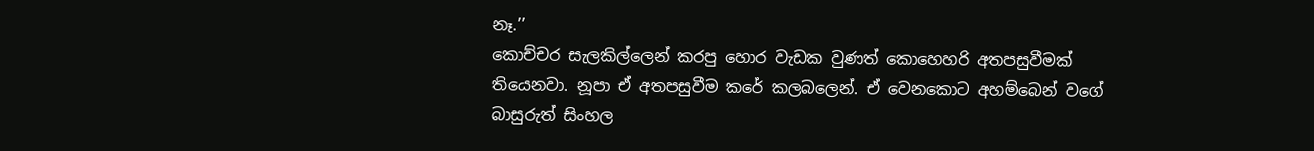නෑ.’’
කොච්චර සැලකිල්ලෙන් කරපු හොර වැඩක වුණත් කොහෙහරි අතපසුවීමක් තියෙනවා. නූපා ඒ අතපසුවීම කරේ කලබලෙන්. ඒ වෙනකොට අහම්බෙන් වගේ බාසුරුත් සිංහල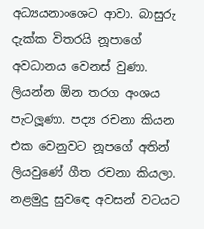අධ්‍යයනාංශෙට ආවා. බාසුරු දැක්ක විතරයි නූපාගේ අවධානය වෙනස් වුණා. ලියන්න ඕන තරග අංශය පැටලූණා. පද්‍ය රචනා කියන එක වෙනුවට නූපගේ අතින් ලියවුණේ ගීත රචනා කියලා.
නළමුදු සුවඳෙ අවසන් වටයට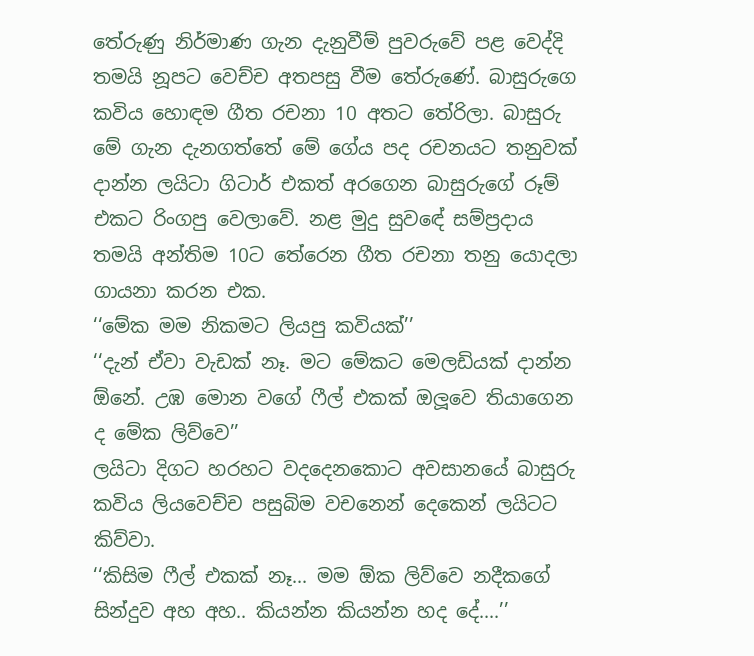තේරුණු නිර්මාණ ගැන දැනුවීම් පුවරුවේ පළ වෙද්දි තමයි නූපට වෙච්ච අතපසු වීම තේරුණේ. බාසුරුගෙ කවිය හොඳම ගීත රචනා 10 අතට තේරිලා. බාසුරු මේ ගැන දැනගත්තේ මේ ගේය පද රචනයට තනුවක් දාන්න ලයිටා ගිටාර් එකත් අරගෙන බාසුරුගේ රූම් එකට රිංගපු වෙලාවේ. නළ මුදු සුවඳේ සම්ප්‍රදාය තමයි අන්තිම 10ට තේරෙන ගීත රචනා තනු යොදලා ගායනා කරන එක.
‘‘මේක මම නිකමට ලියපු කවියක්’’
‘‘දැන් ඒවා වැඩක් නෑ. මට මේකට මෙලඩියක් දාන්න ඕනේ. උඹ මොන වගේ ෆීල් එකක් ඔලූවෙ තියාගෙන ද මේක ලිව්වෙ’’
ලයිටා දිගට හරහට වදදෙනකොට අවසානයේ බාසුරු කවිය ලියවෙච්ච පසුබිම වචනෙන් දෙකෙන් ලයිටට කිව්වා.
‘‘කිසිම ෆීල් එකක් නෑ... මම ඕක ලිව්වෙ නදීකගේ සින්දුව අහ අහ.. කියන්න කියන්න හද දේ....’’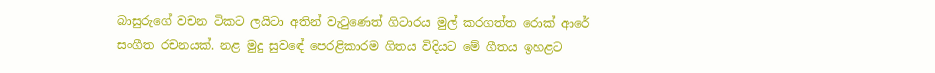බාසුරුගේ වචන ටිකට ලයිටා අතින් වැටුණෙත් ගිටාරය මුල් කරගත්ත රොක් ආරේ සංගීත රචනයක්. නළ මුදු සුවඳේ පෙරළිකාරම ගිතය විදියට මේ ගීතය ඉහළට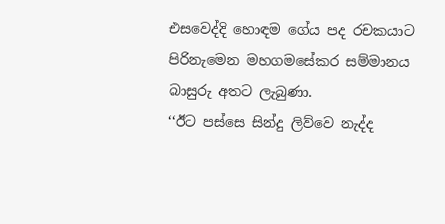එසවෙද්දි හොඳම ගේය පද රචකයාට පිරිනැමෙන මහගමසේකර සම්මානය බාසුරු අතට ලැබුණා.
‘‘ඊට පස්සෙ සින්දු ලිව්වෙ නැද්ද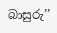බාසුරු’’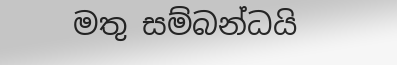මතු සම්බන්ධයි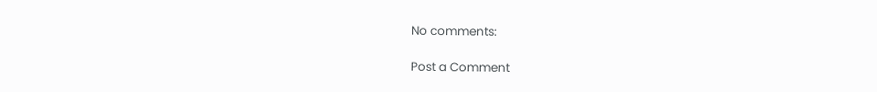No comments:

Post a Comment